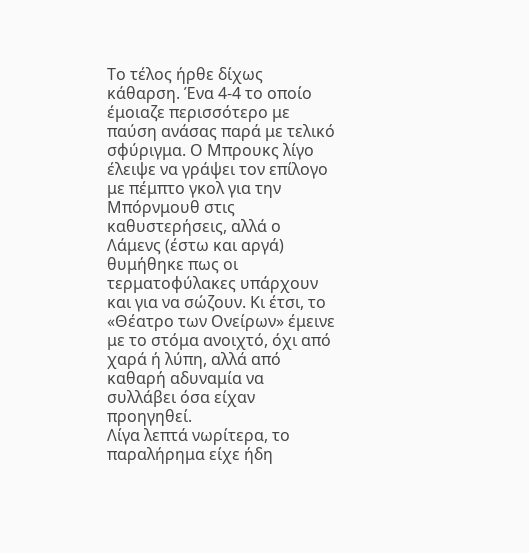Το τέλος ήρθε δίχως κάθαρση. Ένα 4-4 το οποίο έμοιαζε περισσότερο με παύση ανάσας παρά με τελικό σφύριγμα. Ο Μπρουκς λίγο έλειψε να γράψει τον επίλογο με πέμπτο γκολ για την Μπόρνμουθ στις καθυστερήσεις, αλλά ο Λάμενς (έστω και αργά) θυμήθηκε πως οι τερματοφύλακες υπάρχουν και για να σώζουν. Κι έτσι, το «Θέατρο των Ονείρων» έμεινε με το στόμα ανοιχτό, όχι από χαρά ή λύπη, αλλά από καθαρή αδυναμία να συλλάβει όσα είχαν προηγηθεί.
Λίγα λεπτά νωρίτερα, το παραλήρημα είχε ήδη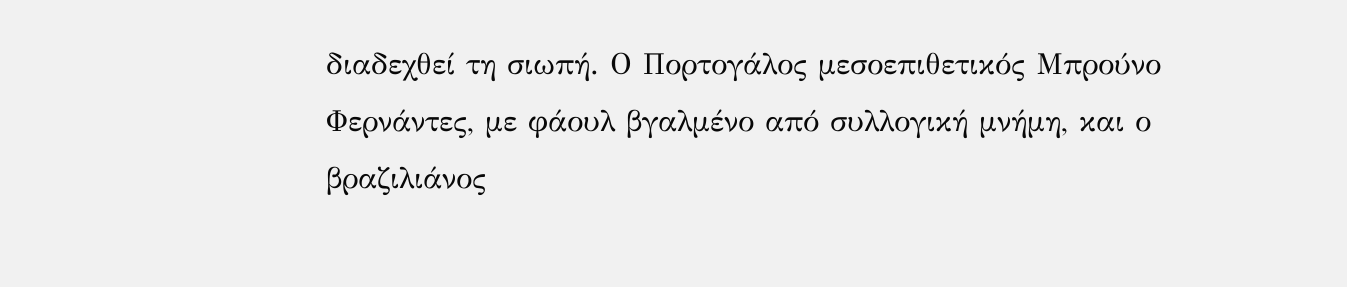διαδεχθεί τη σιωπή. Ο Πορτογάλος μεσοεπιθετικός Μπρούνο Φερνάντες, με φάουλ βγαλμένο από συλλογική μνήμη, και ο βραζιλιάνος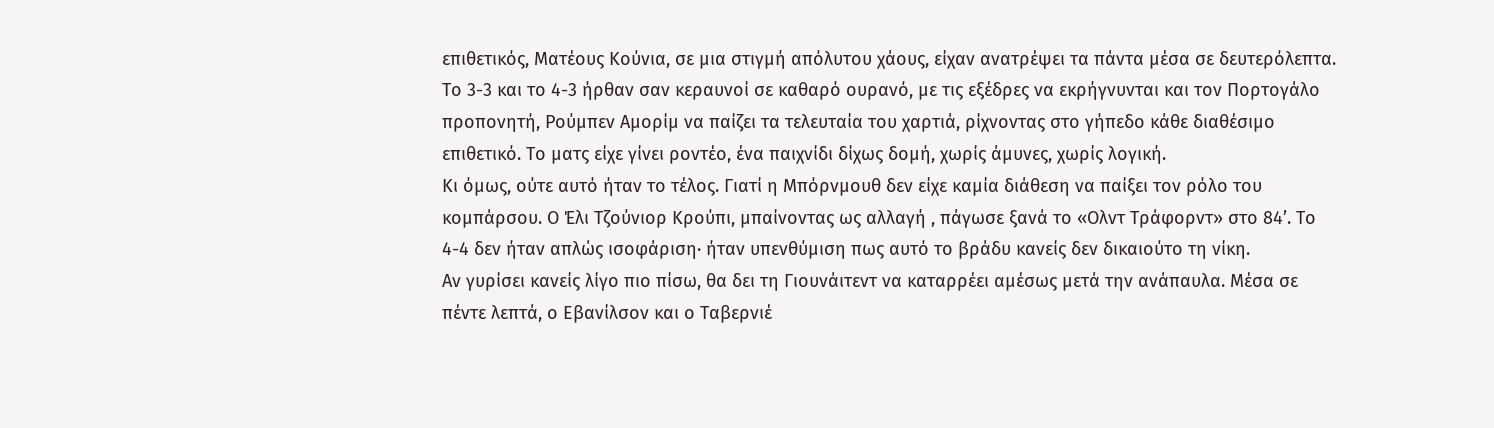επιθετικός, Ματέους Κούνια, σε μια στιγμή απόλυτου χάους, είχαν ανατρέψει τα πάντα μέσα σε δευτερόλεπτα. Το 3-3 και το 4-3 ήρθαν σαν κεραυνοί σε καθαρό ουρανό, με τις εξέδρες να εκρήγνυνται και τον Πορτογάλο προπονητή, Ρούμπεν Αμορίμ να παίζει τα τελευταία του χαρτιά, ρίχνοντας στο γήπεδο κάθε διαθέσιμο επιθετικό. Το ματς είχε γίνει ροντέο, ένα παιχνίδι δίχως δομή, χωρίς άμυνες, χωρίς λογική.
Κι όμως, ούτε αυτό ήταν το τέλος. Γιατί η Μπόρνμουθ δεν είχε καμία διάθεση να παίξει τον ρόλο του κομπάρσου. Ο Έλι Τζούνιορ Κρούπι, μπαίνοντας ως αλλαγή , πάγωσε ξανά το «Ολντ Τράφορντ» στο 84’. Το 4-4 δεν ήταν απλώς ισοφάριση· ήταν υπενθύμιση πως αυτό το βράδυ κανείς δεν δικαιούτο τη νίκη.
Αν γυρίσει κανείς λίγο πιο πίσω, θα δει τη Γιουνάιτεντ να καταρρέει αμέσως μετά την ανάπαυλα. Μέσα σε πέντε λεπτά, ο Εβανίλσον και ο Ταβερνιέ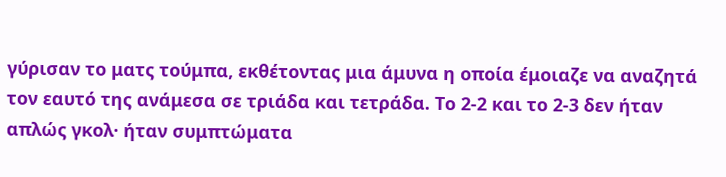γύρισαν το ματς τούμπα, εκθέτοντας μια άμυνα η οποία έμοιαζε να αναζητά τον εαυτό της ανάμεσα σε τριάδα και τετράδα. Το 2-2 και το 2-3 δεν ήταν απλώς γκολ· ήταν συμπτώματα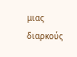μιας διαρκούς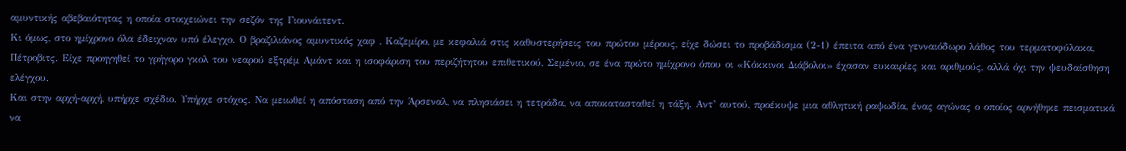αμυντικής αβεβαιότητας η οποία στοιχειώνει την σεζόν της Γιουνάιτεντ.
Κι όμως, στο ημίχρονο όλα έδειχναν υπό έλεγχο. Ο βραζιλιάνος αμυντικός χαφ , Καζεμίρο, με κεφαλιά στις καθυστερήσεις του πρώτου μέρους, είχε δώσει το προβάδισμα (2-1) έπειτα από ένα γενναιόδωρο λάθος του τερματοφύλακα, Πέτροβιτς. Είχε προηγηθεί το γρήγορο γκολ του νεαρού εξτρέμ Αμάντ και η ισοφάριση του περιζήτητου επιθετικού, Σεμένιο, σε ένα πρώτο ημίχρονο όπου οι «Κόκκινοι Διάβολοι» έχασαν ευκαιρίες και αριθμούς, αλλά όχι την ψευδαίσθηση ελέγχου.
Και στην αρχή-αρχή, υπήρχε σχέδιο. Υπήρχε στόχος. Να μειωθεί η απόσταση από την Άρσεναλ, να πλησιάσει η τετράδα, να αποκατασταθεί η τάξη. Αντ’ αυτού, προέκυψε μια αθλητική ραψωδία, ένας αγώνας ο οποίος αρνήθηκε πεισματικά να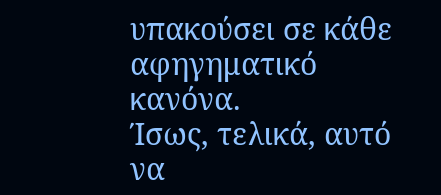υπακούσει σε κάθε αφηγηματικό κανόνα.
Ίσως, τελικά, αυτό να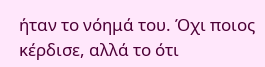ήταν το νόημά του. Όχι ποιος κέρδισε, αλλά το ότι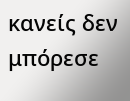κανείς δεν μπόρεσε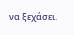να ξεχάσει.